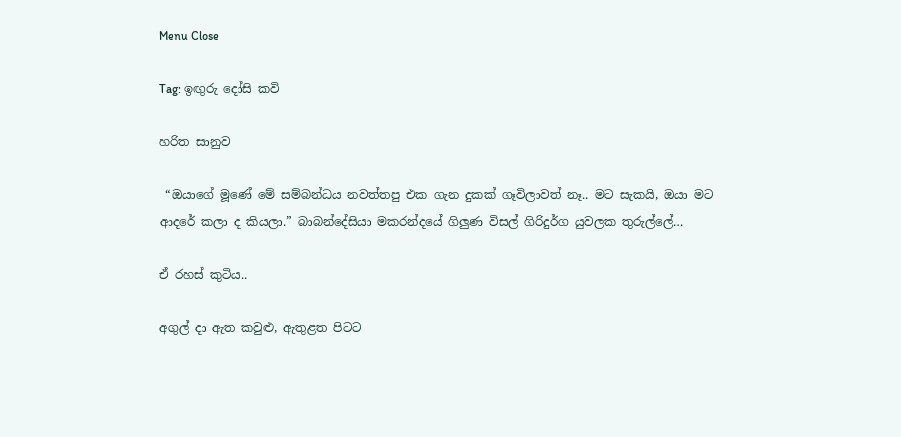Menu Close

Tag: ඉඟුරු දෝසි කවි

හරිත සානුව

 “ඔයාගේ මූණේ මේ සම්බන්ධය නවත්තපු එක ගැන දුකක් ගෑවිලාවත් නෑ.. මට සැකයි, ඔයා මට ආදරේ කලා ද කියලා.” බාබන්දේසියා මකරන්දයේ ගිලුණ විසල් ගිරිදුර්ග යුවලක තුරුල්ලේ…

ඒ රහස් කුටිය..

අගුල් දා ඇත කවුළු, ඇතුළත පිටට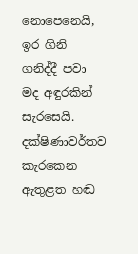නොපෙනෙයි, ඉර ගිනි ගනිද්දී පවා මද අඳුරකින් සැරසෙයි. දක්ෂිණාවර්තව කැරකෙන  ඇතුළත හඬ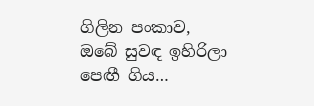ගිලින පංකාව, ඔබේ සුවඳ ඉහිරිලා පෙඟී ගිය…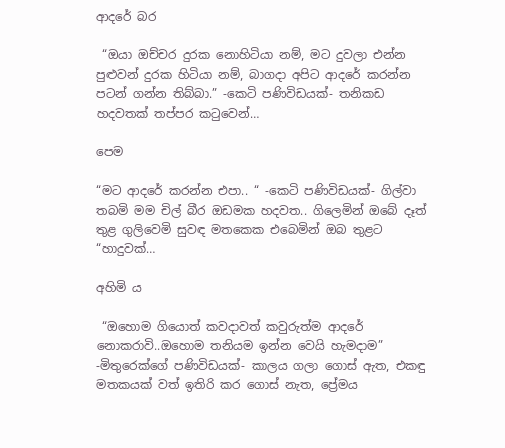ආදරේ බර

 “ඔයා ඔච්චර දුරක නොහිටියා නම්, මට දුවලා එන්න පුළුවන් දුරක හිටියා නම්, බාගදා අපිට ආදරේ කරන්න පටන් ගන්න තිබ්බා.” -කෙටි පණිවිඩයක්- තනිකඩ හදවතක් තප්පර කටුවෙන්…

පෙම

“මට ආදරේ කරන්න එපා.. “ -කෙටි පණිවිඩයක්- ගිල්වා තබමි මම චිල් බීර ඔඩමක හදවත.. ගිලෙමින් ඔබේ දෑත් තුළ ගුලිවෙමි සුවඳ මතකෙක එබෙමින් ඔබ තුළට “හාදුවක්…

අහිමි ය

 “ඔහොම ගියොත් කවදාවත් කවුරුත්ම ආදරේ නොකරාවි..ඔහොම තනියම ඉන්න වෙයි හැමදාම” -මිතුරෙක්ගේ පණිවිඩයක්- කාලය ගලා ගොස් ඇත, එකඳු මතකයක් වත් ඉතිරි කර ගොස් නැත, ප්‍රේමය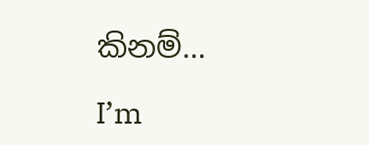කිනම්…

I’m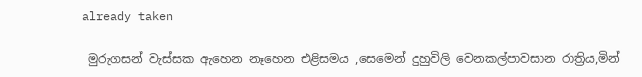already taken

 මුරුගසන් වැස්සක ඇහෙන නෑහෙන එළිසමය ,සෙමෙන් දුහුවිලි වෙනකල්පාවසාන රාත්‍රිය,මින්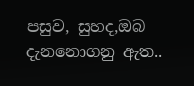පසුව, සුහද,ඔබ දැනනොගනු ඇත..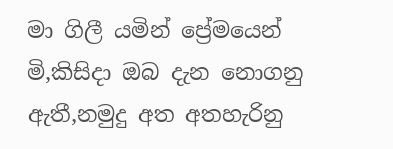මා ගිලී යමින් ප්‍රේමයෙන් මි,කිසිදා ඔබ දැන නොගනු ඇතී,නමුදු අත අතහැරිනු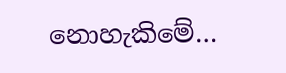නොහැකිමේ…